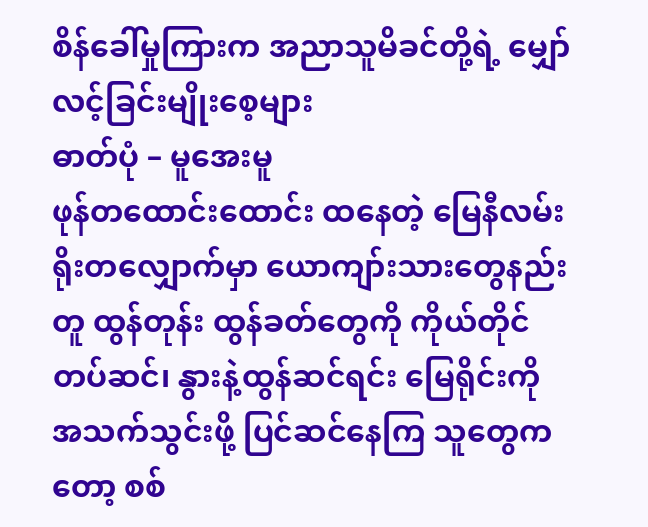စိန်ခေါ်မှုကြားက အညာသူမိခင်တို့ရဲ့ မျှော်လင့်ခြင်းမျိုးစေ့များ
ဓာတ်ပုံ – မူအေးမူ
ဖုန်တထောင်းထောင်း ထနေတဲ့ မြေနီလမ်းရိုးတလျှောက်မှာ ယောကျာ်းသားတွေနည်းတူ ထွန်တုန်း ထွန်ခတ်တွေကို ကိုယ်တိုင်တပ်ဆင်၊ နွားနဲ့ထွန်ဆင်ရင်း မြေရိုင်းကို အသက်သွင်းဖို့ ပြင်ဆင်နေကြ သူတွေကတော့ စစ်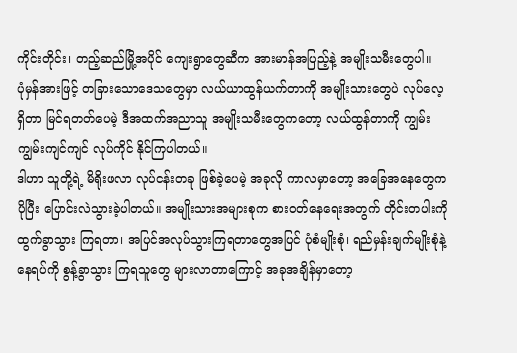ကိုင်းတိုင်း၊ တည့်ဆည်မြို့အပိုင် ကျေးရွာတွေဆီက အားမာန်အပြည့်နဲ့ အမျိုးသမီးတွေပါ။
ပုံမှန်အားဖြင့် တခြားသောဒေသတွေမှာ လယ်ယာထွန်ယက်တာကို အမျိုးသားတွေပဲ လုပ်လေ့ရှိတာ မြင်ရတတ်ပေမဲ့ ဒီအထက်အညာသူ အမျိုးသမီးတွေကတော့ လယ်ထွန်တာကို ကျွမ်းကျွမ်းကျင်ကျင် လုပ်ကိုင် နိုင်ကြပါတယ်။
ဒါဟာ သူတို့ရဲ့ မိရိုးဖလာ လုပ်ငန်းတခု ဖြစ်ခဲ့ပေမဲ့ အခုလို ကာလမှာတော့ အခြေအနေတွေက ပိုပြီး ပြောင်းလဲသွားခဲ့ပါတယ်။ အမျိုးသားအများစုက စားဝတ်နေရေးအတွက် တိုင်းတပါးကို ထွက်ခွာသွား ကြရတာ၊ အပြင်အလုပ်သွားကြရတာတွေအပြင် ပုံစံမျိုးစုံ၊ ရည်မှန်းချက်မျိုးစုံနဲ့ နေရပ်ကို စွန့်ခွာသွား ကြရသူတွေ များလာတာကြောင့် အခုအချိန်မှာတော့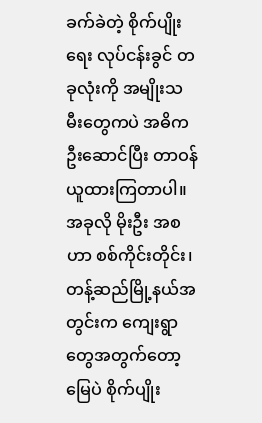ခက်ခဲတဲ့ စိုက်ပျိုးရေး လုပ်ငန်းခွင် တခုလုံးကို အမျိုးသမီးတွေကပဲ အဓိက ဦးဆောင်ပြီး တာဝန်ယူထားကြတာပါ။
အခုလို မိုးဦး အစဟာ စစ်ကိုင်းတိုင်း၊ တန့်ဆည်မြို့နယ်အတွင်းက ကျေးရွာတွေအတွက်တော့ မြေပဲ စိုက်ပျိုး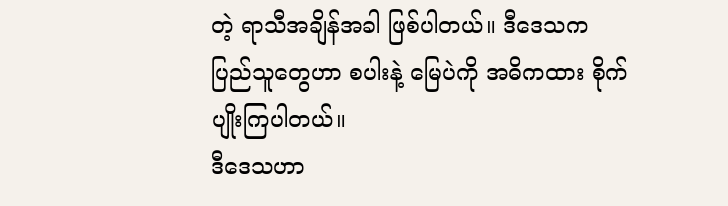တဲ့ ရာသီအချိန်အခါ ဖြစ်ပါတယ်။ ဒီဒေသက ပြည်သူတွေဟာ စပါးနဲ့ မြေပဲကို အဓိကထား စိုက်ပျိုးကြပါတယ်။
ဒီဒေသဟာ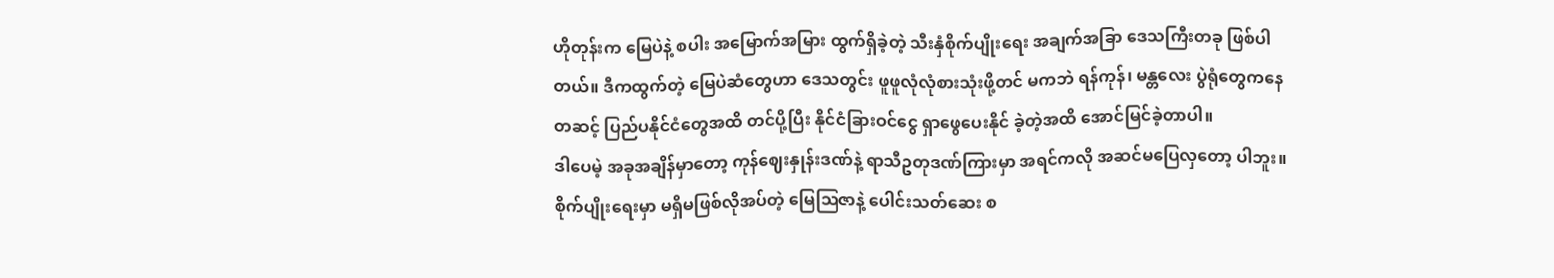ဟိုတုန်းက မြေပဲနဲ့ စပါး အမြောက်အမြား ထွက်ရှိခဲ့တဲ့ သီးနှံစိုက်ပျိုးရေး အချက်အခြာ ဒေသကြီးတခု ဖြစ်ပါတယ်။ ဒီကထွက်တဲ့ မြေပဲဆံတွေဟာ ဒေသတွင်း ဖူဖူလုံလုံစားသုံးဖို့တင် မကဘဲ ရန်ကုန်၊ မန္တလေး ပွဲရုံတွေကနေတဆင့် ပြည်ပနိုင်ငံတွေအထိ တင်ပို့ပြီး နိုင်ငံခြားဝင်ငွေ ရှာဖွေပေးနိုင် ခဲ့တဲ့အထိ အောင်မြင်ခဲ့တာပါ။
ဒါပေမဲ့ အခုအချိန်မှာတော့ ကုန်ဈေးနှုန်းဒဏ်နဲ့ ရာသီဥတုဒဏ်ကြားမှာ အရင်ကလို အဆင်မပြေလှတော့ ပါဘူး။
စိုက်ပျိုးရေးမှာ မရှိမဖြစ်လိုအပ်တဲ့ မြေဩဇာနဲ့ ပေါင်းသတ်ဆေး စ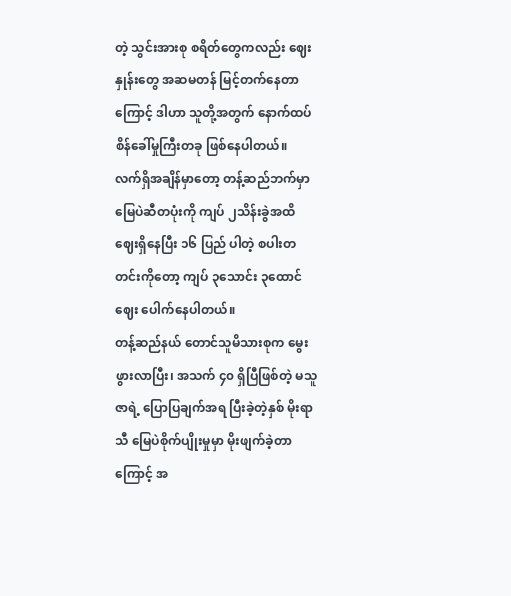တဲ့ သွင်းအားစု စရိတ်တွေကလည်း ဈေးနှုန်းတွေ အဆမတန် မြင့်တက်နေတာကြောင့် ဒါဟာ သူတို့အတွက် နောက်ထပ် စိန်ခေါ်မှုကြီးတခု ဖြစ်နေပါတယ်။
လက်ရှိအချိန်မှာတော့ တန့်ဆည်ဘက်မှာ မြေပဲဆီတပုံးကို ကျပ် ၂သိန်းခွဲအထိ ဈေးရှိနေပြီး ၁၆ ပြည် ပါတဲ့ စပါးတတင်းကိုတော့ ကျပ် ၃သောင်း ၃ထောင် ဈေး ပေါက်နေပါတယ်။
တန့်ဆည်နယ် တောင်သူမိသားစုက မွေးဖွားလာပြီး၊ အသက် ၄၀ ရှိပြီဖြစ်တဲ့ မသူဇာရဲ့ ပြောပြချက်အရ ပြီးခဲ့တဲ့နှစ် မိုးရာသီ မြေပဲစိုက်ပျိုးမှုမှာ မိုးဖျက်ခဲ့တာကြောင့် အ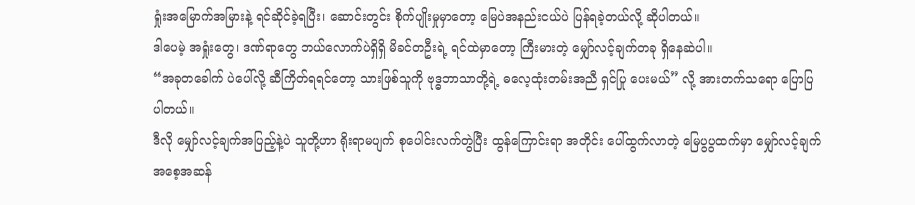ရှုံးအမြောက်အမြားနဲ့ ရင်ဆိုင်ခဲ့ရပြီး၊ ဆောင်းတွင်း စိုက်ပျိုးမှုမှာတော့ မြေပဲအနည်းငယ်ပဲ ပြန်ရခဲ့တယ်လို့ ဆိုပါတယ်။
ဒါပေမဲ့ အရှုံးတွေ၊ ဒဏ်ရာတွေ ဘယ်လောက်ပဲရှိရှိ မိခင်တဦးရဲ့ ရင်ထဲမှာတော့ ကြီးမားတဲ့ မျှော်လင့်ချက်တခု ရှိနေဆဲပါ။
“အခုတခေါက် ပဲပေါ်လို့ ဆီကြိတ်ရရင်တော့ သားဖြစ်သူကို ဗုဒ္ဓဘာသာတို့ရဲ့ ဓလေ့ထုံးတမ်းအညီ ရှင်ပြု ပေးမယ်” လို့ အားတက်သရော ပြောပြပါတယ်။
ဒီလို မျှော်လင့်ချက်အပြည့်နဲ့ပဲ သူတို့ဟာ ရိုးရာမပျက် စုပေါင်းလက်တွဲပြီး ထွန်ကြောင်းရာ အတိုင်း ပေါ်ထွက်လာတဲ့ မြေပွပွထက်မှာ မျှော်လင့်ချက်အစေ့အဆန်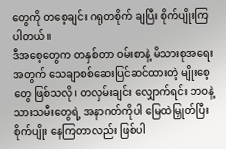တွေကို တစေ့ချင်း ဂရုတစိုက် ချပြီး စိုက်ပျိုးကြပါတယ်။
ဒီအစေ့တွေက တနှစ်တာ ဝမ်းစာနဲ့ မိသားစုအရေးအတွက် သေချာစစ်ဆေးပြင်ဆင်ထားတဲ့ မျိုးစေ့တွေ ဖြစ်သလို၊ တလှမ်းချင်း လျှောက်ရင်း ဘဝနဲ့ သားသမီးတွေရဲ့ အနာဂတ်ကိုပါ မြေထဲမြှုတ်ပြီး စိုက်ပျိုး နေကြတာလည်း ဖြစ်ပါ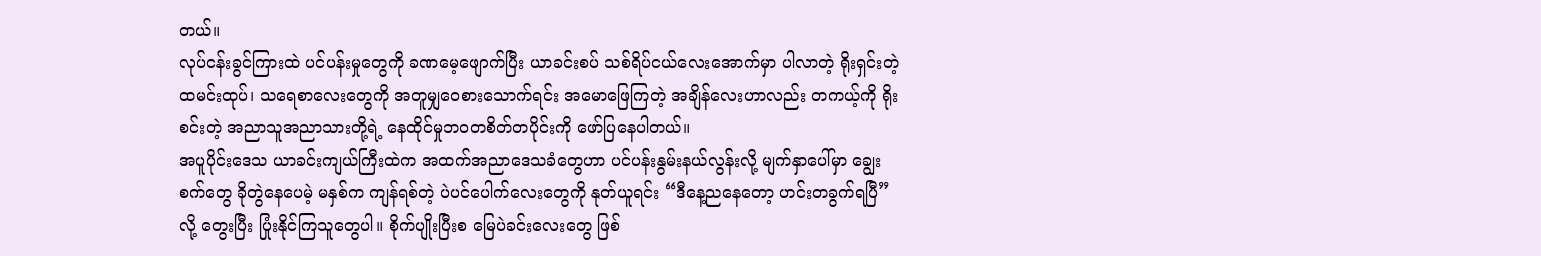တယ်။
လုပ်ငန်းခွင်ကြားထဲ ပင်ပန်းမှုတွေကို ခဏမေ့ဖျောက်ပြီး ယာခင်းစပ် သစ်ရိပ်ငယ်လေးအောက်မှာ ပါလာတဲ့ ရိုးရှင်းတဲ့ ထမင်းထုပ်၊ သရေစာလေးတွေကို အတူမျှဝေစားသောက်ရင်း အမောဖြေကြတဲ့ အချိန်လေးဟာလည်း တကယ့်ကို ရိုးစင်းတဲ့ အညာသူအညာသားတို့ရဲ့ နေထိုင်မှုဘဝတစိတ်တပိုင်းကို ဖော်ပြနေပါတယ်။
အပူပိုင်းဒေသ ယာခင်းကျယ်ကြီးထဲက အထက်အညာဒေသခံတွေဟာ ပင်ပန်းနွမ်းနယ်လွန်းလို့ မျက်နှာပေါ်မှာ ချွေးစက်တွေ ခိုတွဲနေပေမဲ့ မနှစ်က ကျန်ရစ်တဲ့ ပဲပင်ပေါက်လေးတွေကို နုတ်ယူရင်း “ဒီနေ့ညနေတော့ ဟင်းတခွက်ရပြီ” လို့ တွေးပြီး ပြုံးနိုင်ကြသူတွေပါ။ စိုက်ပျိုးပြီးစ မြေပဲခင်းလေးတွေ ဖြစ်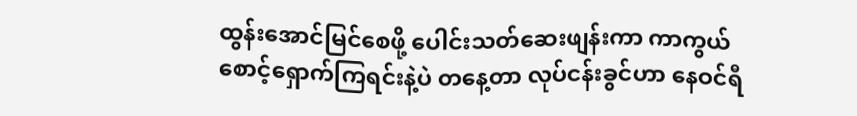ထွန်းအောင်မြင်စေဖို့ ပေါင်းသတ်ဆေးဖျန်းကာ ကာကွယ်စောင့်ရှောက်ကြရင်းနဲ့ပဲ တနေ့တာ လုပ်ငန်းခွင်ဟာ နေဝင်ရီ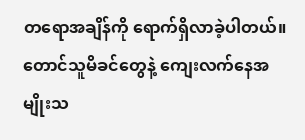တရောအချိန်ကို ရောက်ရှိလာခဲ့ပါတယ်။
တောင်သူမိခင်တွေနဲ့ ကျေးလက်နေအမျိုးသ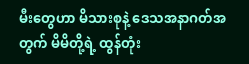မီးတွေဟာ မိသားစုနဲ့ ဒေသအနာဂတ်အတွက် မိမိတို့ရဲ့ ထွန်တုံး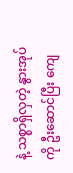နဲ့ သစ္စာရှိလှတဲ့ နွားအုပ်ကို ဦးဆောင်ပြီး ကျေ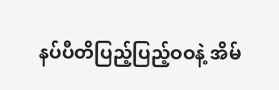နပ်ပီတိပြည့်ပြည့်ဝဝနဲ့ အိမ်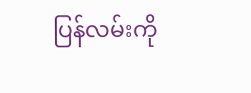ပြန်လမ်းကို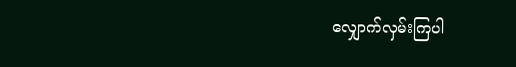လျှောက်လှမ်းကြပါ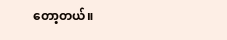တော့တယ်။